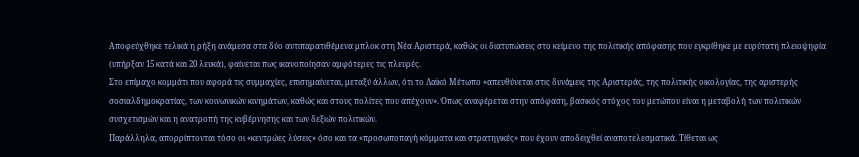Αποφεύχθηκε τελικά η ρήξη ανάμεσα στα δύο αντιπαρατιθέμενα μπλοκ στη Νέα Αριστερά, καθώς οι διατυπώσεις στο κείμενο της πολιτικής απόφασης που εγκρίθηκε με ευρύτατη πλειοψηφία (υπήρξαν 15 κατά και 20 λευκά), φαίνεται πως ικανοποίησαν αμφότερες τις πλευρές.
Στο επίμαχο κομμάτι που αφορά τις συμμαχίες, επισημαίνεται, μεταξύ άλλων, ότι το Λαϊκό Μέτωπο «απευθύνεται στις δυνάμεις της Αριστεράς, της πολιτικής οικολογίας, της αριστερής σοσιαλδημοκρατίας, των κοινωνικών κινημάτων, καθώς και στους πολίτες που απέχουν». Όπως αναφέρεται στην απόφαση, βασικός στόχος του μετώπου είναι η μεταβολή των πολιτικών συσχετισμών και η ανατροπή της κυβέρνησης και των δεξιών πολιτικών.
Παράλληλα, απορρίπτονται τόσο οι «κεντρώες λύσεις» όσο και τα «προσωποπαγή κόμματα και στρατηγικές» που έχουν αποδειχθεί αναποτελεσματικά. Τίθεται ως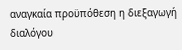αναγκαία προϋπόθεση η διεξαγωγή διαλόγου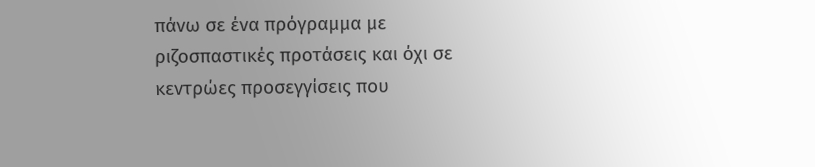πάνω σε ένα πρόγραμμα με ριζοσπαστικές προτάσεις και όχι σε κεντρώες προσεγγίσεις που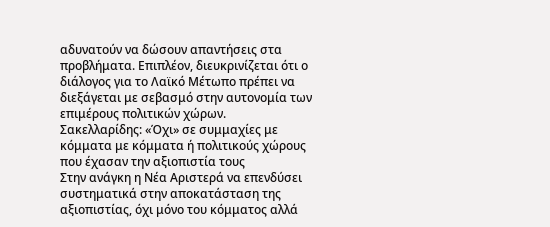αδυνατούν να δώσουν απαντήσεις στα προβλήματα. Επιπλέον, διευκρινίζεται ότι ο διάλογος για το Λαϊκό Μέτωπο πρέπει να διεξάγεται με σεβασμό στην αυτονομία των επιμέρους πολιτικών χώρων.
Σακελλαρίδης: «Όχι» σε συμμαχίες με κόμματα με κόμματα ή πολιτικούς χώρους που έχασαν την αξιοπιστία τους
Στην ανάγκη η Νέα Αριστερά να επενδύσει συστηματικά στην αποκατάσταση της αξιοπιστίας, όχι μόνο του κόμματος αλλά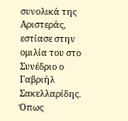συνολικά της Αριστεράς, εστίασε στην ομιλία του στο Συνέδριο ο Γαβριήλ Σακελλαρίδης. Όπως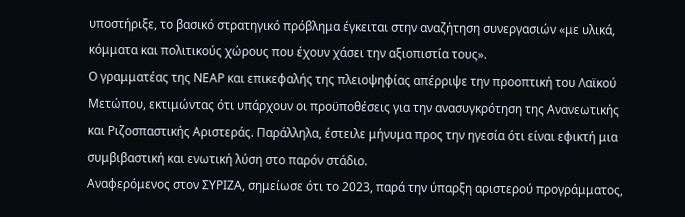υποστήριξε, το βασικό στρατηγικό πρόβλημα έγκειται στην αναζήτηση συνεργασιών «με υλικά, κόμματα και πολιτικούς χώρους που έχουν χάσει την αξιοπιστία τους».
Ο γραμματέας της ΝΕΑΡ και επικεφαλής της πλειοψηφίας απέρριψε την προοπτική του Λαϊκού Μετώπου, εκτιμώντας ότι υπάρχουν οι προϋποθέσεις για την ανασυγκρότηση της Ανανεωτικής και Ριζοσπαστικής Αριστεράς. Παράλληλα, έστειλε μήνυμα προς την ηγεσία ότι είναι εφικτή μια συμβιβαστική και ενωτική λύση στο παρόν στάδιο.
Αναφερόμενος στον ΣΥΡΙΖΑ, σημείωσε ότι το 2023, παρά την ύπαρξη αριστερού προγράμματος,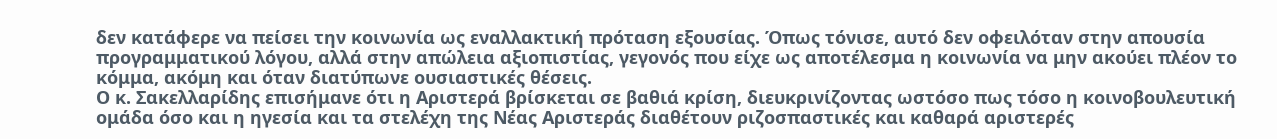δεν κατάφερε να πείσει την κοινωνία ως εναλλακτική πρόταση εξουσίας. Όπως τόνισε, αυτό δεν οφειλόταν στην απουσία προγραμματικού λόγου, αλλά στην απώλεια αξιοπιστίας, γεγονός που είχε ως αποτέλεσμα η κοινωνία να μην ακούει πλέον το κόμμα, ακόμη και όταν διατύπωνε ουσιαστικές θέσεις.
Ο κ. Σακελλαρίδης επισήμανε ότι η Αριστερά βρίσκεται σε βαθιά κρίση, διευκρινίζοντας ωστόσο πως τόσο η κοινοβουλευτική ομάδα όσο και η ηγεσία και τα στελέχη της Νέας Αριστεράς διαθέτουν ριζοσπαστικές και καθαρά αριστερές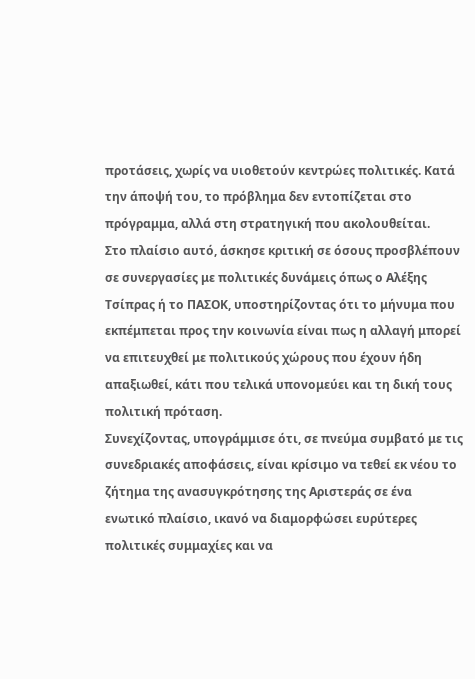προτάσεις, χωρίς να υιοθετούν κεντρώες πολιτικές. Κατά την άποψή του, το πρόβλημα δεν εντοπίζεται στο πρόγραμμα, αλλά στη στρατηγική που ακολουθείται.
Στο πλαίσιο αυτό, άσκησε κριτική σε όσους προσβλέπουν σε συνεργασίες με πολιτικές δυνάμεις όπως ο Αλέξης Τσίπρας ή το ΠΑΣΟΚ, υποστηρίζοντας ότι το μήνυμα που εκπέμπεται προς την κοινωνία είναι πως η αλλαγή μπορεί να επιτευχθεί με πολιτικούς χώρους που έχουν ήδη απαξιωθεί, κάτι που τελικά υπονομεύει και τη δική τους πολιτική πρόταση.
Συνεχίζοντας, υπογράμμισε ότι, σε πνεύμα συμβατό με τις συνεδριακές αποφάσεις, είναι κρίσιμο να τεθεί εκ νέου το ζήτημα της ανασυγκρότησης της Αριστεράς σε ένα ενωτικό πλαίσιο, ικανό να διαμορφώσει ευρύτερες πολιτικές συμμαχίες και να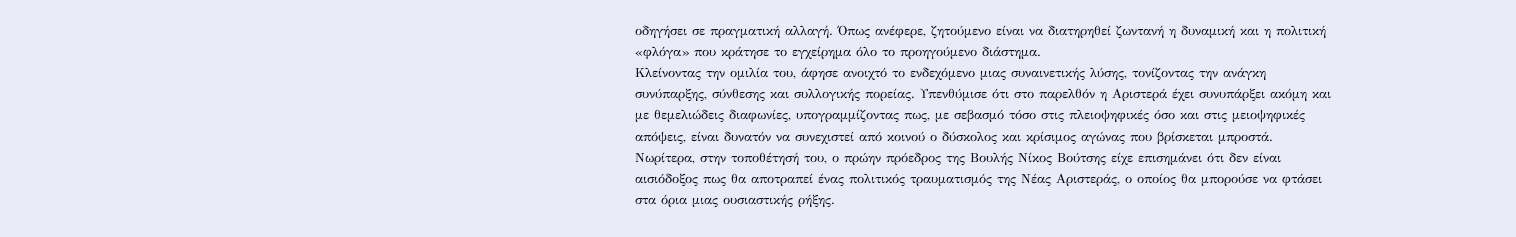οδηγήσει σε πραγματική αλλαγή. Όπως ανέφερε, ζητούμενο είναι να διατηρηθεί ζωντανή η δυναμική και η πολιτική «φλόγα» που κράτησε το εγχείρημα όλο το προηγούμενο διάστημα.
Κλείνοντας την ομιλία του, άφησε ανοιχτό το ενδεχόμενο μιας συναινετικής λύσης, τονίζοντας την ανάγκη συνύπαρξης, σύνθεσης και συλλογικής πορείας. Υπενθύμισε ότι στο παρελθόν η Αριστερά έχει συνυπάρξει ακόμη και με θεμελιώδεις διαφωνίες, υπογραμμίζοντας πως, με σεβασμό τόσο στις πλειοψηφικές όσο και στις μειοψηφικές απόψεις, είναι δυνατόν να συνεχιστεί από κοινού ο δύσκολος και κρίσιμος αγώνας που βρίσκεται μπροστά.
Νωρίτερα, στην τοποθέτησή του, ο πρώην πρόεδρος της Βουλής Νίκος Βούτσης είχε επισημάνει ότι δεν είναι αισιόδοξος πως θα αποτραπεί ένας πολιτικός τραυματισμός της Νέας Αριστεράς, ο οποίος θα μπορούσε να φτάσει στα όρια μιας ουσιαστικής ρήξης.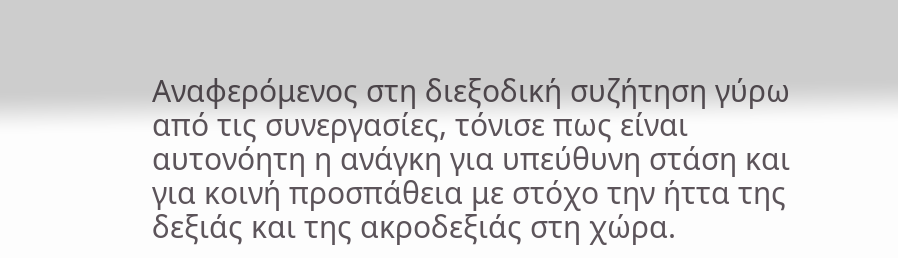Αναφερόμενος στη διεξοδική συζήτηση γύρω από τις συνεργασίες, τόνισε πως είναι αυτονόητη η ανάγκη για υπεύθυνη στάση και για κοινή προσπάθεια με στόχο την ήττα της δεξιάς και της ακροδεξιάς στη χώρα.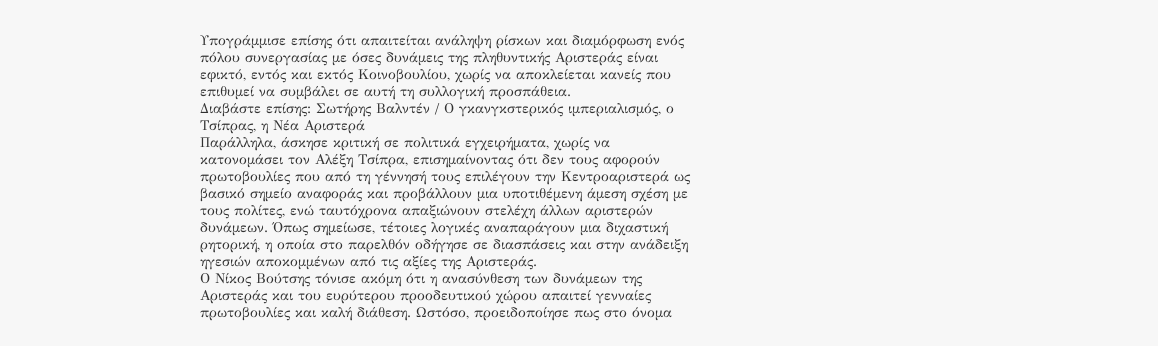Υπογράμμισε επίσης ότι απαιτείται ανάληψη ρίσκων και διαμόρφωση ενός πόλου συνεργασίας με όσες δυνάμεις της πληθυντικής Αριστεράς είναι εφικτό, εντός και εκτός Κοινοβουλίου, χωρίς να αποκλείεται κανείς που επιθυμεί να συμβάλει σε αυτή τη συλλογική προσπάθεια.
Διαβάστε επίσης: Σωτήρης Βαλντέν / Ο γκανγκστερικός ιμπεριαλισμός, ο Τσίπρας, η Νέα Αριστερά
Παράλληλα, άσκησε κριτική σε πολιτικά εγχειρήματα, χωρίς να κατονομάσει τον Αλέξη Τσίπρα, επισημαίνοντας ότι δεν τους αφορούν πρωτοβουλίες που από τη γέννησή τους επιλέγουν την Κεντροαριστερά ως βασικό σημείο αναφοράς και προβάλλουν μια υποτιθέμενη άμεση σχέση με τους πολίτες, ενώ ταυτόχρονα απαξιώνουν στελέχη άλλων αριστερών δυνάμεων. Όπως σημείωσε, τέτοιες λογικές αναπαράγουν μια διχαστική ρητορική, η οποία στο παρελθόν οδήγησε σε διασπάσεις και στην ανάδειξη ηγεσιών αποκομμένων από τις αξίες της Αριστεράς.
Ο Νίκος Βούτσης τόνισε ακόμη ότι η ανασύνθεση των δυνάμεων της Αριστεράς και του ευρύτερου προοδευτικού χώρου απαιτεί γενναίες πρωτοβουλίες και καλή διάθεση. Ωστόσο, προειδοποίησε πως στο όνομα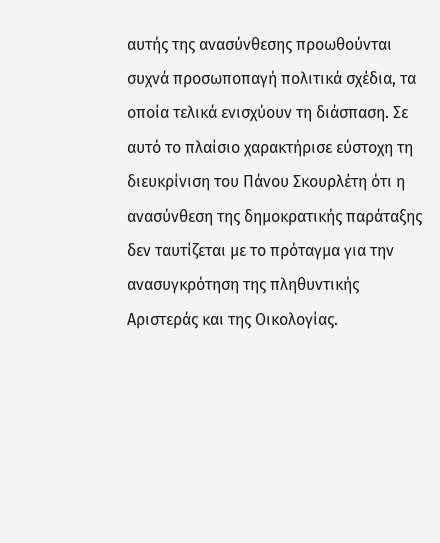αυτής της ανασύνθεσης προωθούνται συχνά προσωποπαγή πολιτικά σχέδια, τα οποία τελικά ενισχύουν τη διάσπαση. Σε αυτό το πλαίσιο χαρακτήρισε εύστοχη τη διευκρίνιση του Πάνου Σκουρλέτη ότι η ανασύνθεση της δημοκρατικής παράταξης δεν ταυτίζεται με το πρόταγμα για την ανασυγκρότηση της πληθυντικής Αριστεράς και της Οικολογίας.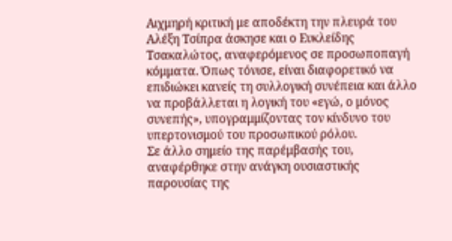Αιχμηρή κριτική με αποδέκτη την πλευρά του Αλέξη Τσίπρα άσκησε και ο Ευκλείδης Τσακαλώτος, αναφερόμενος σε προσωποπαγή κόμματα. Όπως τόνισε, είναι διαφορετικό να επιδιώκει κανείς τη συλλογική συνέπεια και άλλο να προβάλλεται η λογική του «εγώ, ο μόνος συνεπής», υπογραμμίζοντας τον κίνδυνο του υπερτονισμού του προσωπικού ρόλου.
Σε άλλο σημείο της παρέμβασής του, αναφέρθηκε στην ανάγκη ουσιαστικής παρουσίας της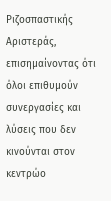Ριζοσπαστικής Αριστεράς, επισημαίνοντας ότι όλοι επιθυμούν συνεργασίες και λύσεις που δεν κινούνται στον κεντρώο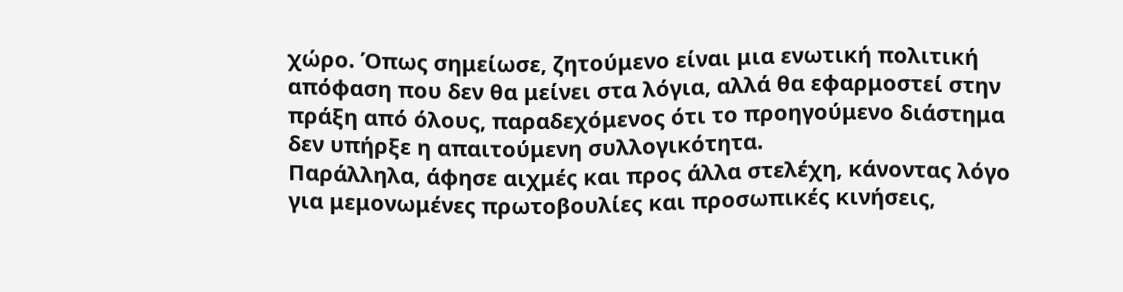χώρο. Όπως σημείωσε, ζητούμενο είναι μια ενωτική πολιτική απόφαση που δεν θα μείνει στα λόγια, αλλά θα εφαρμοστεί στην πράξη από όλους, παραδεχόμενος ότι το προηγούμενο διάστημα δεν υπήρξε η απαιτούμενη συλλογικότητα.
Παράλληλα, άφησε αιχμές και προς άλλα στελέχη, κάνοντας λόγο για μεμονωμένες πρωτοβουλίες και προσωπικές κινήσεις,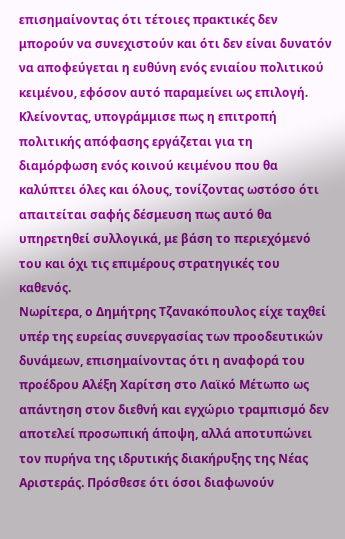επισημαίνοντας ότι τέτοιες πρακτικές δεν μπορούν να συνεχιστούν και ότι δεν είναι δυνατόν να αποφεύγεται η ευθύνη ενός ενιαίου πολιτικού κειμένου, εφόσον αυτό παραμείνει ως επιλογή.
Κλείνοντας, υπογράμμισε πως η επιτροπή πολιτικής απόφασης εργάζεται για τη διαμόρφωση ενός κοινού κειμένου που θα καλύπτει όλες και όλους, τονίζοντας ωστόσο ότι απαιτείται σαφής δέσμευση πως αυτό θα υπηρετηθεί συλλογικά, με βάση το περιεχόμενό του και όχι τις επιμέρους στρατηγικές του καθενός.
Νωρίτερα, ο Δημήτρης Τζανακόπουλος είχε ταχθεί υπέρ της ευρείας συνεργασίας των προοδευτικών δυνάμεων, επισημαίνοντας ότι η αναφορά του προέδρου Αλέξη Χαρίτση στο Λαϊκό Μέτωπο ως απάντηση στον διεθνή και εγχώριο τραμπισμό δεν αποτελεί προσωπική άποψη, αλλά αποτυπώνει τον πυρήνα της ιδρυτικής διακήρυξης της Νέας Αριστεράς. Πρόσθεσε ότι όσοι διαφωνούν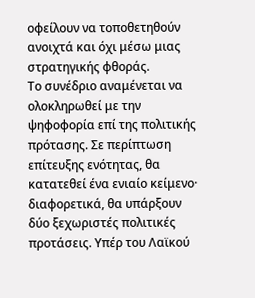οφείλουν να τοποθετηθούν ανοιχτά και όχι μέσω μιας στρατηγικής φθοράς.
Το συνέδριο αναμένεται να ολοκληρωθεί με την ψηφοφορία επί της πολιτικής πρότασης. Σε περίπτωση επίτευξης ενότητας, θα κατατεθεί ένα ενιαίο κείμενο· διαφορετικά, θα υπάρξουν δύο ξεχωριστές πολιτικές προτάσεις. Υπέρ του Λαϊκού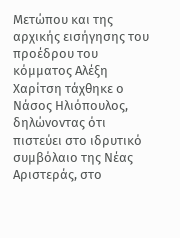Μετώπου και της αρχικής εισήγησης του προέδρου του κόμματος Αλέξη Χαρίτση τάχθηκε ο Νάσος Ηλιόπουλος, δηλώνοντας ότι πιστεύει στο ιδρυτικό συμβόλαιο της Νέας Αριστεράς, στο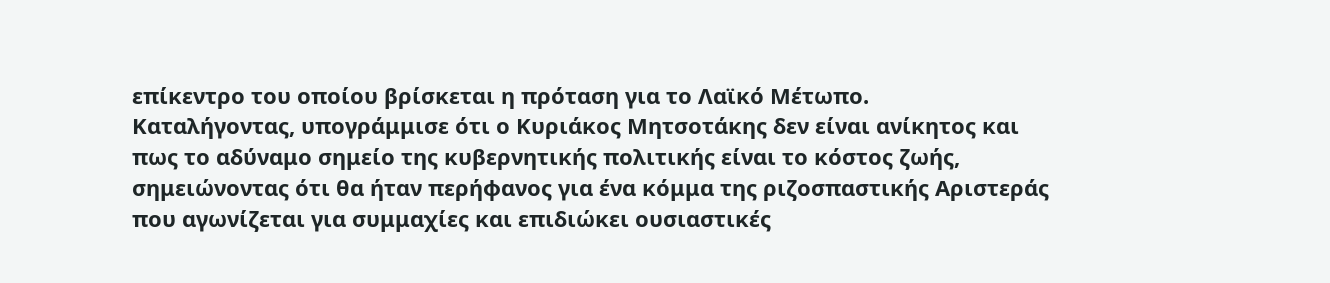επίκεντρο του οποίου βρίσκεται η πρόταση για το Λαϊκό Μέτωπο.
Καταλήγοντας, υπογράμμισε ότι ο Κυριάκος Μητσοτάκης δεν είναι ανίκητος και πως το αδύναμο σημείο της κυβερνητικής πολιτικής είναι το κόστος ζωής, σημειώνοντας ότι θα ήταν περήφανος για ένα κόμμα της ριζοσπαστικής Αριστεράς που αγωνίζεται για συμμαχίες και επιδιώκει ουσιαστικές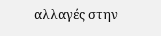αλλαγές στην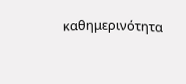καθημερινότητα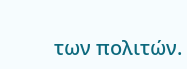των πολιτών.